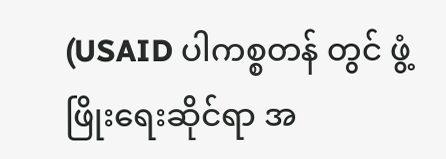(USAID ပါကစ္စတန် တွင် ဖွံ့ဖြိုးရေးဆိုင်ရာ အ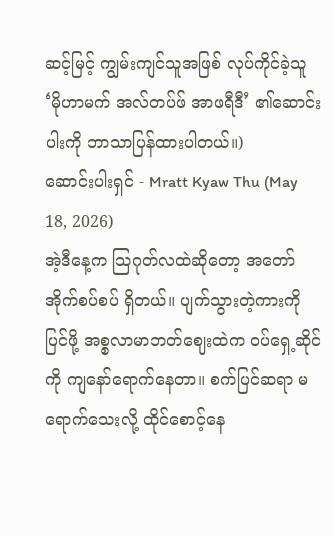ဆင့်မြင့် ကျွမ်းကျင်သူအဖြစ် လုပ်ကိုင်ခဲ့သူ ‘မိုဟာမက် အလ်တပ်ဖ် အာဖရီဒီ’ ၏ဆောင်းပါးကို ဘာသာပြန်ထားပါတယ်။)
ဆောင်းပါးရှင် - Mratt Kyaw Thu (May 18, 2026)
အဲ့ဒီနေ့က သြဂုတ်လထဲဆိုတော့ အတော် အိုက်စပ်စပ် ရှိတယ်။ ပျက်သွားတဲ့ကားကို ပြင်ဖို့ အစ္စလာမာဘတ်ဈေးထဲက ဝပ်ရှေ့ဆိုင်ကို ကျနော်ရောက်နေတာ။ စက်ပြင်ဆရာ မရောက်သေးလို့ ထိုင်စောင့်နေ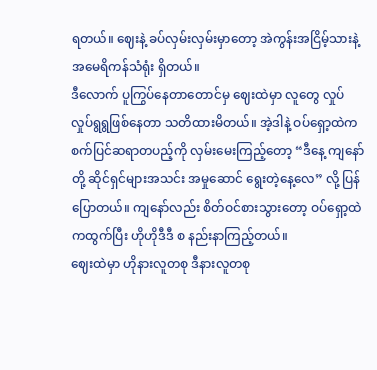ရတယ်။ ဈေးနဲ့ ခပ်လှမ်းလှမ်းမှာတော့ အဲကွန်းအငြိမ့်သားနဲ့ အမေရိကန်သံရုံး ရှိတယ်။
ဒီလောက် ပူကြွပ်နေတာတောင်မှ ဈေးထဲမှာ လူတွေ လှုပ်လှုပ်ရွရွဖြစ်နေတာ သတိထားမိတယ်။ အဲ့ဒါနဲ့ ဝပ်ရှော့ထဲက စက်ပြင်ဆရာတပည့်ကို လှမ်းမေးကြည့်တော့ “ဒီနေ့ ကျနော်တို့ ဆိုင်ရှင်များအသင်း အမှုဆောင် ရွေးတဲ့နေ့လေ” လို့ ပြန်ပြောတယ်။ ကျနော်လည်း စိတ်ဝင်စားသွားတော့ ဝပ်ရှော့ထဲကထွက်ပြီး ဟိုဟိုဒီဒီ စ နည်းနာကြည့်တယ်။
ဈေးထဲမှာ ဟိုနားလူတစု ဒီနားလူတစု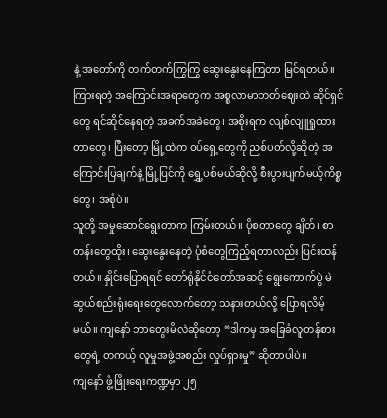နဲ့ အတော်ကို တက်တက်ကြွကြွ ဆွေးနွေးနေကြတာ မြင်ရတယ်။ ကြားရတဲ့ အကြောင်းအရာတွေက အစ္စလာမာဘတ်ဈေးထဲ ဆိုင်ရှင်တွေ ရင်ဆိုင်နေရတဲ့ အခက်အခဲတွေ၊ အစိုးရက လျစ်လျူရှုထားတာတွေ၊ ပြီးတော့ မြို့ထဲက ဝပ်ရှေ့တွေကို ညစ်ပတ်လို့ဆိုတဲ့ အကြောင်းပြချက်နဲ့ မြို့ပြင်ကို ရွှေ့ပစ်မယ်ဆိုလို့ စီးပွားပျက်မယ့်ကိစ္စတွေ၊ အစုံပဲ။
သူတို့ အမှုဆောင်ရွေးတာက ကြမ်းတယ်။ ပိုစတာတွေ ချိတ်၊ စာတန်းတွေထိုး၊ ဆွေးနွေးနေတဲ့ ပုံစံတွေကြည့်ရတာလည်း ပြင်းထန်တယ်။ နှိုင်းပြောရရင် တော်ရုံနိုင်ငံတော်အဆင့် ရွေးကောက်ပွဲ မဲဆွယ်စည်းရုံးရေးတွေလောက်တော့ သနားတယ်လို့ ပြောရလိမ့်မယ်။ ကျနော် ဘာတွေးမိလဲဆိုတော့ “ဒါကမှ အခြေခံလူတန်စားတွေရဲ့ တကယ့် လူမှုအဖွဲ့အစည်း လှုပ်ရှားမှု” ဆိုတာပါပဲ။
ကျနော် ဖွံ့ဖြိုးရေးကဏ္ဍမှာ ၂၅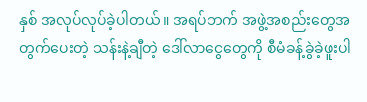နှစ် အလုပ်လုပ်ခဲ့ပါတယ်။ အရပ်ဘက် အဖွဲ့အစည်းတွေအတွက်ပေးတဲ့ သန်းနဲ့ချီတဲ့ ဒေါ်လာငွေတွေကို စီမံခန့်ခွဲခဲ့ဖူးပါ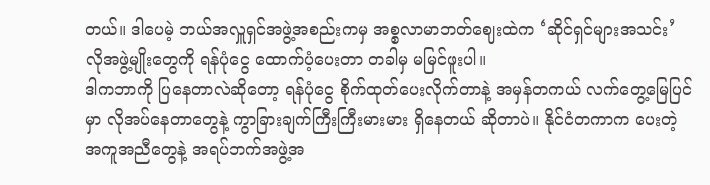တယ်။ ဒါပေမဲ့ ဘယ်အလှူရှင်အဖွဲ့အစည်းကမှ အစ္စလာမာဘတ်ဈေးထဲက ‘ဆိုင်ရှင်များအသင်း’ လိုအဖွဲ့မျိုးတွေကို ရန်ပုံငွေ ထောက်ပံ့ပေးတာ တခါမှ မမြင်ဖူးပါ။
ဒါကဘာကို ပြနေတာလဲဆိုတော့ ရန်ပုံငွေ စိုက်ထုတ်ပေးလိုက်တာနဲ့ အမှန်တကယ် လက်တွေ့မြေပြင်မှာ လိုအပ်နေတာတွေနဲ့ ကွာခြားချက်ကြီးကြီးမားမား ရှိနေတယ် ဆိုတာပဲ။ နိုင်ငံတကာက ပေးတဲ့ အကူအညီတွေနဲ့ အရပ်ဘက်အဖွဲ့အ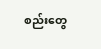စည်းတွေ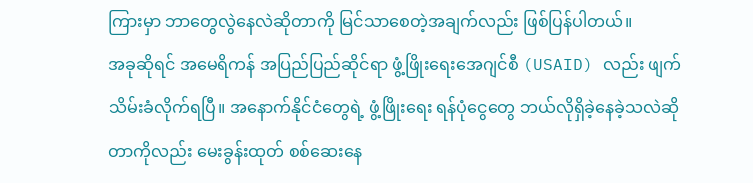ကြားမှာ ဘာတွေလွဲနေလဲဆိုတာကို မြင်သာစေတဲ့အချက်လည်း ဖြစ်ပြန်ပါတယ်။
အခုဆိုရင် အမေရိကန် အပြည်ပြည်ဆိုင်ရာ ဖွံ့ဖြိုးရေးအေဂျင်စီ (USAID) လည်း ဖျက်သိမ်းခံလိုက်ရပြီ။ အနောက်နိုင်ငံတွေရဲ့ ဖွံ့ဖြိုးရေး ရန်ပုံငွေတွေ ဘယ်လိုရှိခဲ့နေခဲ့သလဲဆိုတာကိုလည်း မေးခွန်းထုတ် စစ်ဆေးနေ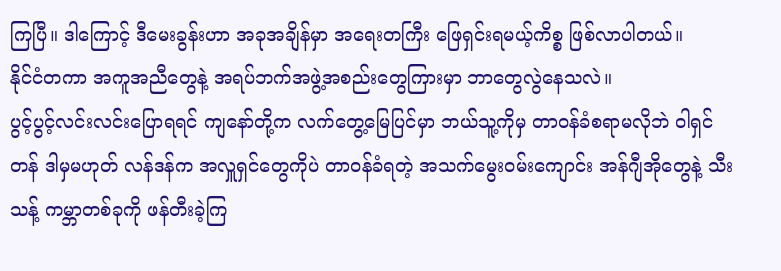ကြပြီ။ ဒါကြောင့် ဒီမေးခွန်းဟာ အခုအချိန်မှာ အရေးတကြီး ဖြေရှင်းရမယ့်ကိစ္စ ဖြစ်လာပါတယ်။
နိုင်ငံတကာ အကူအညီတွေနဲ့ အရပ်ဘက်အဖွဲ့အစည်းတွေကြားမှာ ဘာတွေလွဲနေသလဲ။
ပွင့်ပွင့်လင်းလင်းပြောရရင် ကျနော်တို့က လက်တွေ့မြေပြင်မှာ ဘယ်သူ့ကိုမှ တာဝန်ခံစရာမလိုဘဲ ဝါရှင်တန် ဒါမှမဟုတ် လန်ဒန်က အလှူရှင်တွေကိုပဲ တာဝန်ခံရတဲ့ အသက်မွေးဝမ်းကျောင်း အန်ဂျီအိုတွေနဲ့ သီးသန့် ကမ္ဘာတစ်ခုကို ဖန်တီးခဲ့ကြ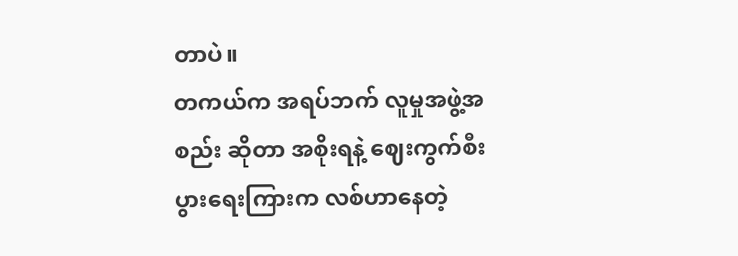တာပဲ။
တကယ်က အရပ်ဘက် လူမှုအဖွဲ့အစည်း ဆိုတာ အစိုးရနဲ့ ဈေးကွက်စီးပွားရေးကြားက လစ်ဟာနေတဲ့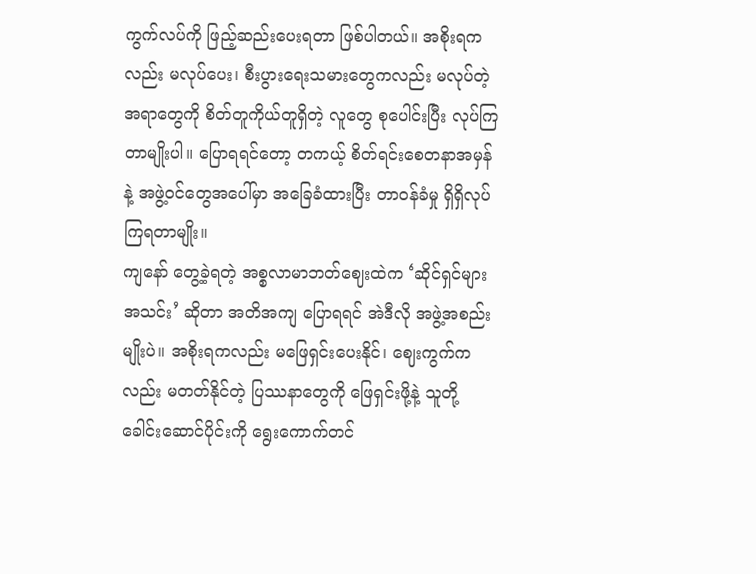ကွက်လပ်ကို ဖြည့်ဆည်းပေးရတာ ဖြစ်ပါတယ်။ အစိုးရကလည်း မလုပ်ပေး၊ စီးပွားရေးသမားတွေကလည်း မလုပ်တဲ့အရာတွေကို စိတ်တူကိုယ်တူရှိတဲ့ လူတွေ စုပေါင်းပြီး လုပ်ကြတာမျိုးပါ။ ပြောရရင်တော့ တကယ့် စိတ်ရင်းစေတနာအမှန်နဲ့ အဖွဲ့ဝင်တွေအပေါ်မှာ အခြေခံထားပြီး တာဝန်ခံမှု ရှိရှိလုပ်ကြရတာမျိုး။
ကျနော် တွေ့ခဲ့ရတဲ့ အစ္စလာမာဘတ်ဈေးထဲက ‘ဆိုင်ရှင်များအသင်း’ ဆိုတာ အတိအကျ ပြောရရင် အဲဒီလို အဖွဲ့အစည်းမျိုးပဲ။ အစိုးရကလည်း မဖြေရှင်းပေးနိုင်၊ ဈေးကွက်ကလည်း မတတ်နိုင်တဲ့ ပြဿနာတွေကို ဖြေရှင်းဖို့နဲ့ သူတို့ ခေါင်းဆောင်ပိုင်းကို ရွေးကောက်တင်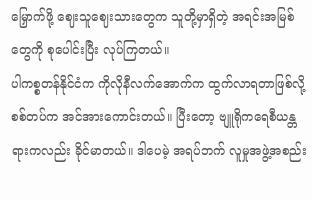မြှောက်ဖို့ ဈေးသူဈေးသားတွေက သူတို့မှာရှိတဲ့ အရင်းအမြစ်တွေကို စုပေါင်းပြီး လုပ်ကြတယ်။
ပါကစ္စတန်နိုင်ငံက ကိုလိုနီလက်အောက်က ထွက်လာရတာဖြစ်လို့ စစ်တပ်က အင်အားကောင်းတယ်။ ပြီးတော့ ဗျူရိုကရေစီယန္တရားကလည်း ခိုင်မာတယ်။ ဒါပေမဲ့ အရပ်ဘက် လူမှုအဖွဲ့အစည်း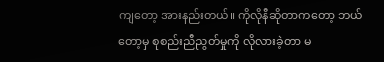ကျတော့ အားနည်းတယ်။ ကိုလိုနီဆိုတာကတော့ ဘယ်တော့မှ စုစည်းညီညွတ်မှုကို လိုလားခဲ့တာ မ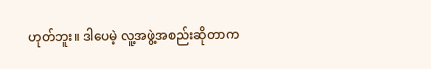ဟုတ်ဘူး။ ဒါပေမဲ့ လူ့အဖွဲ့အစည်းဆိုတာက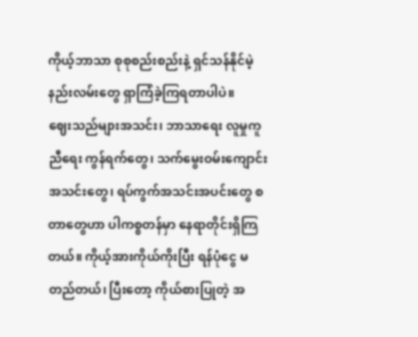ကိုယ့်ဘာသာ စုစုစည်းစည်းနဲ့ ရှင်သန်နိုင်မဲ့ နည်းလမ်းတွေ ရှာကြံခဲ့ကြရတာပါပဲ။
ဈေးသည်များအသင်း၊ ဘာသာရေး လူမှုကူညီရေး ကွန်ရက်တွေ၊ သက်မွေးဝမ်းကျောင်း အသင်းတွေ၊ ရပ်ကွက်အသင်းအပင်းတွေ စတာတွေဟာ ပါကစ္စတန်မှာ နေရာတိုင်းရှိကြတယ်။ ကိုယ့်အားကိုယ်ကိုးပြီး ရန်ပုံငွေ မတည်တယ်၊ ပြီးတော့ ကိုယ်စားပြုတဲ့ အ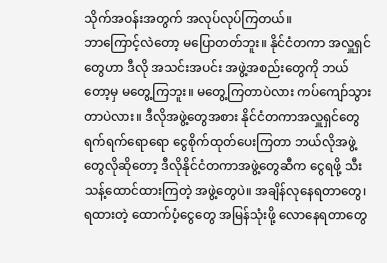သိုက်အဝန်းအတွက် အလုပ်လုပ်ကြတယ်။
ဘာကြောင့်လဲတော့ မပြောတတ်ဘူး။ နိုင်ငံတကာ အလှူရှင်တွေဟာ ဒီလို အသင်းအပင်း အဖွဲ့အစည်းတွေကို ဘယ်တော့မှ မတွေ့ကြဘူး။ မတွေ့ကြတာပဲလား ကပ်ကျော်သွားတာပဲလား။ ဒီလိုအဖွဲ့တွေအစား နိုင်ငံတကာအလှူရှင်တွေ ရက်ရက်ရောရော ငွေစိုက်ထုတ်ပေးကြတာ ဘယ်လိုအဖွဲ့တွေလိုဆိုတော့ ဒီလိုနိုင်ငံတကာအဖွဲ့တွေဆီက ငွေရဖို့ သီးသန့်ထောင်ထားကြတဲ့ အဖွဲ့တွေပဲ။ အချိန်လုနေရတာတွေ၊ ရထားတဲ့ ထောက်ပံ့ငွေတွေ အမြန်သုံးဖို့ လောနေရတာတွေ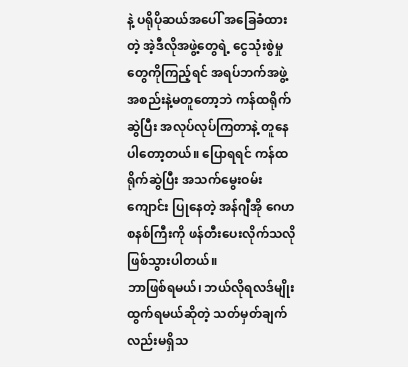နဲ့ ပရိုပိုဆယ်အပေါ် အခြေခံထားတဲ့ အဲ့ဒီလိုအဖွဲ့တွေရဲ့ ငွေသုံးစွဲမှုတွေကိုကြည့်ရင် အရပ်ဘက်အဖွဲ့အစည်းနဲ့မတူတော့ဘဲ ကန်ထရိုက်ဆွဲပြီး အလုပ်လုပ်ကြတာနဲ့ တူနေပါတော့တယ်။ ပြောရရင် ကန်ထရိုက်ဆွဲပြီး အသက်မွေးဝမ်းကျောင်း ပြုနေတဲ့ အန်ဂျီအို ဂေဟစနစ်ကြီးကို ဖန်တီးပေးလိုက်သလို ဖြစ်သွားပါတယ်။
ဘာဖြစ်ရမယ်၊ ဘယ်လိုရလဒ်မျိုးထွက်ရမယ်ဆိုတဲ့ သတ်မှတ်ချက်လည်းမရှိသ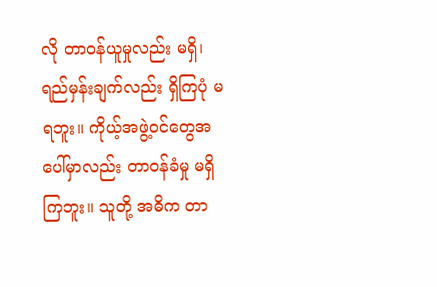လို တာဝန်ယူမှုလည်း မရှိ၊ ရည်မှန်းချက်လည်း ရှိကြပုံ မရဘူး။ ကိုယ့်အဖွဲ့ဝင်တွေအပေါ်မှာလည်း တာဝန်ခံမှု မရှိကြဘူး။ သူတို့ အဓိက တာ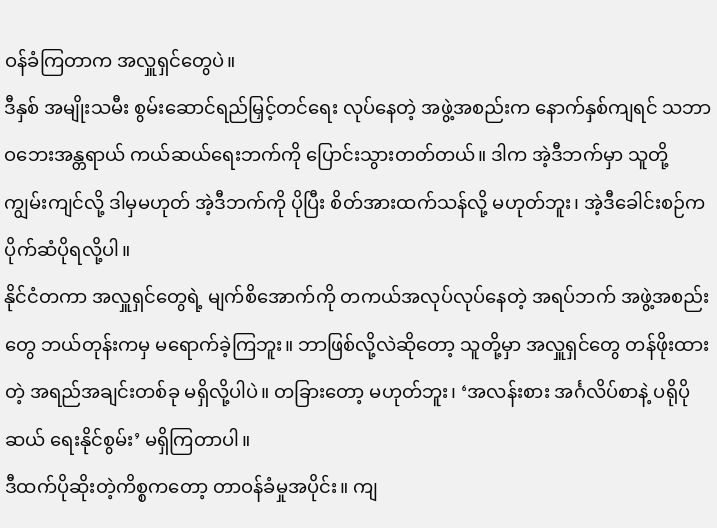ဝန်ခံကြတာက အလှူရှင်တွေပဲ။
ဒီနှစ် အမျိုးသမီး စွမ်းဆောင်ရည်မြှင့်တင်ရေး လုပ်နေတဲ့ အဖွဲ့အစည်းက နောက်နှစ်ကျရင် သဘာဝဘေးအန္တရာယ် ကယ်ဆယ်ရေးဘက်ကို ပြောင်းသွားတတ်တယ်။ ဒါက အဲ့ဒီဘက်မှာ သူတို့ ကျွမ်းကျင်လို့ ဒါမှမဟုတ် အဲ့ဒီဘက်ကို ပိုပြီး စိတ်အားထက်သန်လို့ မဟုတ်ဘူး၊ အဲ့ဒီခေါင်းစဉ်က ပိုက်ဆံပိုရလို့ပါ။
နိုင်ငံတကာ အလှူရှင်တွေရဲ့ မျက်စိအောက်ကို တကယ်အလုပ်လုပ်နေတဲ့ အရပ်ဘက် အဖွဲ့အစည်းတွေ ဘယ်တုန်းကမှ မရောက်ခဲ့ကြဘူး။ ဘာဖြစ်လို့လဲဆိုတော့ သူတို့မှာ အလှူရှင်တွေ တန်ဖိုးထားတဲ့ အရည်အချင်းတစ်ခု မရှိလို့ပါပဲ။ တခြားတော့ မဟုတ်ဘူး၊ ‘အလန်းစား အင်္ဂလိပ်စာနဲ့ ပရိုပိုဆယ် ရေးနိုင်စွမ်း’ မရှိကြတာပါ။
ဒီထက်ပိုဆိုးတဲ့ကိစ္စကတော့ တာဝန်ခံမှုအပိုင်း။ ကျ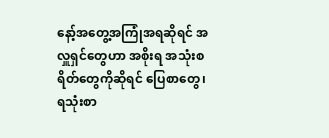နော့်အတွေ့အကြုံအရဆိုရင် အလှူရှင်တွေဟာ အစိုးရ အသုံးစရိတ်တွေကိုဆိုရင် ပြေစာတွေ၊ ရသုံးစာ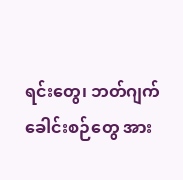ရင်းတွေ၊ ဘတ်ဂျက်ခေါင်းစဉ်တွေ အား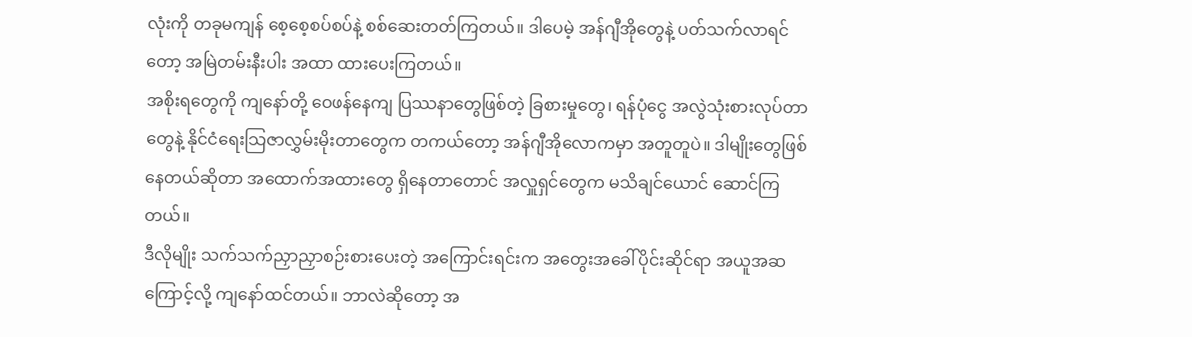လုံးကို တခုမကျန် စေ့စေ့စပ်စပ်နဲ့ စစ်ဆေးတတ်ကြတယ်။ ဒါပေမဲ့ အန်ဂျီအိုတွေနဲ့ ပတ်သက်လာရင်တော့ အမြဲတမ်းနီးပါး အထာ ထားပေးကြတယ်။
အစိုးရတွေကို ကျနော်တို့ ဝေဖန်နေကျ ပြဿနာတွေဖြစ်တဲ့ ခြစားမှုတွေ၊ ရန်ပုံငွေ အလွဲသုံးစားလုပ်တာတွေနဲ့ နိုင်ငံရေးသြဇာလွှမ်းမိုးတာတွေက တကယ်တော့ အန်ဂျီအိုလောကမှာ အတူတူပဲ။ ဒါမျိုးတွေဖြစ်နေတယ်ဆိုတာ အထောက်အထားတွေ ရှိနေတာတောင် အလှူရှင်တွေက မသိချင်ယောင် ဆောင်ကြတယ်။
ဒီလိုမျိုး သက်သက်ညှာညှာစဉ်းစားပေးတဲ့ အကြောင်းရင်းက အတွေးအခေါ်ပိုင်းဆိုင်ရာ အယူအဆကြောင့်လို့ ကျနော်ထင်တယ်။ ဘာလဲဆိုတော့ အ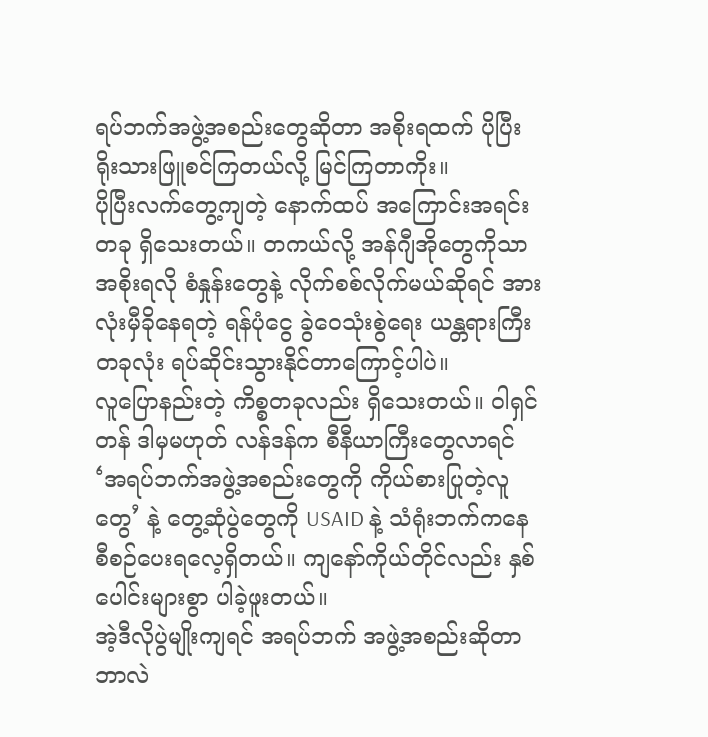ရပ်ဘက်အဖွဲ့အစည်းတွေဆိုတာ အစိုးရထက် ပိုပြီးရိုးသားဖြူစင်ကြတယ်လို့ မြင်ကြတာကိုး။
ပိုပြီးလက်တွေ့ကျတဲ့ နောက်ထပ် အကြောင်းအရင်းတခု ရှိသေးတယ်။ တကယ်လို့ အန်ဂျီအိုတွေကိုသာ အစိုးရလို စံနှုန်းတွေနဲ့ လိုက်စစ်လိုက်မယ်ဆိုရင် အားလုံးမှီခိုနေရတဲ့ ရန်ပုံငွေ ခွဲဝေသုံးစွဲရေး ယန္တရားကြီးတခုလုံး ရပ်ဆိုင်းသွားနိုင်တာကြောင့်ပါပဲ။
လူပြောနည်းတဲ့ ကိစ္စတခုလည်း ရှိသေးတယ်။ ဝါရှင်တန် ဒါမှမဟုတ် လန်ဒန်က စီနီယာကြီးတွေလာရင် ‘အရပ်ဘက်အဖွဲ့အစည်းတွေကို ကိုယ်စားပြုတဲ့လူတွေ’ နဲ့ တွေ့ဆုံပွဲတွေကို USAID နဲ့ သံရုံးဘက်ကနေ စီစဉ်ပေးရလေ့ရှိတယ်။ ကျနော်ကိုယ်တိုင်လည်း နှစ်ပေါင်းများစွာ ပါခဲ့ဖူးတယ်။
အဲ့ဒီလိုပွဲမျိုးကျရင် အရပ်ဘက် အဖွဲ့အစည်းဆိုတာ ဘာလဲ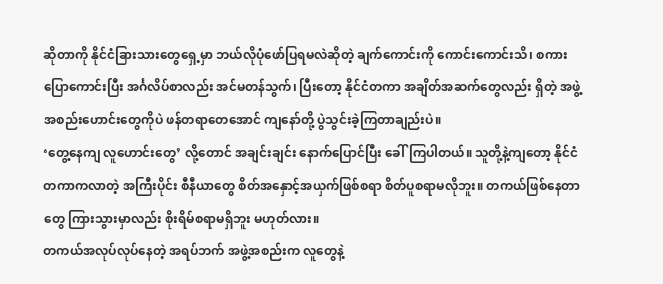ဆိုတာကို နိုင်ငံခြားသားတွေရှေ့မှာ ဘယ်လိုပုံဖော်ပြရမလဲဆိုတဲ့ ချက်ကောင်းကို ကောင်းကောင်းသိ၊ စကားပြောကောင်းပြီး အင်္ဂလိပ်စာလည်း အင်မတန်သွက်၊ ပြီးတော့ နိုင်ငံတကာ အချိတ်အဆက်တွေလည်း ရှိတဲ့ အဖွဲ့အစည်းဟောင်းတွေကိုပဲ ဖန်တရာတေအောင် ကျနော်တို့ ပွဲသွင်းခဲ့ကြတာချည်းပဲ။
‘တွေ့နေကျ လူဟောင်းတွေ’ လို့တောင် အချင်းချင်း နောက်ပြောင်ပြီး ခေါ်ကြပါတယ်။ သူတို့နဲ့ကျတော့ နိုင်ငံတကာကလာတဲ့ အကြီးပိုင်း စီနီယာတွေ စိတ်အနှောင့်အယှက်ဖြစ်စရာ စိတ်ပူစရာမလိုဘူး။ တကယ်ဖြစ်နေတာတွေ ကြားသွားမှာလည်း စိုးရိမ်စရာမရှိဘူး မဟုတ်လား။
တကယ်အလုပ်လုပ်နေတဲ့ အရပ်ဘက် အဖွဲ့အစည်းက လူတွေနဲ့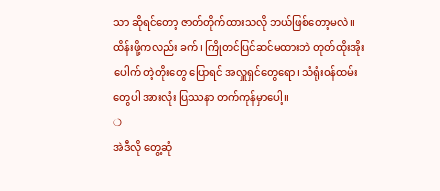သာ ဆိုရင်တော့ ဇာတ်တိုက်ထားသလို ဘယ်ဖြစ်တော့မလဲ။ ထိန်းဖို့ကလည်း ခက်၊ ကြိုတင်ပြင်ဆင်မထားဘဲ တုတ်ထိုးအိုးပေါက် တဲ့တိုးတွေ ပြောရင် အလှူရှင်တွေရော၊ သံရုံးဝန်ထမ်းတွေပါ အားလုံး ပြဿနာ တက်ကုန်မှာပေါ့။
❍
အဲဒီလို တွေ့ဆုံ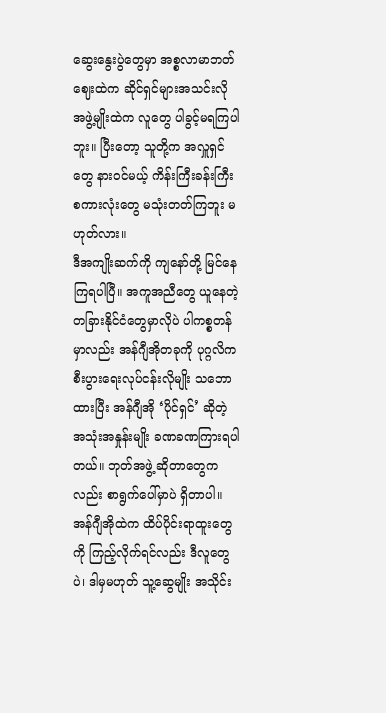ဆွေးနွေးပွဲတွေမှာ အစ္စလာမာဘတ်ဈေးထဲက ဆိုင်ရှင်များအသင်းလို အဖွဲ့မျိုးထဲက လူတွေ ပါခွင့်မရကြပါဘူး။ ပြီးတော့ သူတို့က အလှူရှင်တွေ နားဝင်မယ့် ကိန်းကြီးခန်းကြီး စကားလုံးတွေ မသုံးတတ်ကြဘူး မဟုတ်လား။
ဒီအကျိုးဆက်ကို ကျနော်တို့ မြင်နေကြရပါပြီ။ အကူအညီတွေ ယူနေတဲ့ တခြားနိုင်ငံတွေမှာလိုပဲ ပါကစ္စတန်မှာလည်း အန်ဂျီအိုတခုကို ပုဂ္ဂလိကစီးပွားရေးလုပ်ငန်းလိုမျိုး သဘောထားပြီး အန်ဂျီအို ‘ပိုင်ရှင်’ ဆိုတဲ့ အသုံးအနှုန်းမျိုး ခဏခဏကြားရပါတယ်။ ဘုတ်အဖွဲ့ ဆိုတာတွေကလည်း စာရွက်ပေါ်မှာပဲ ရှိတာပါ။
အန်ဂျီအိုထဲက ထိပ်ပိုင်းရာထူးတွေကို ကြည့်လိုက်ရင်လည်း ဒီလူတွေပဲ၊ ဒါမှမဟုတ် သူ့ဆွေမျိုး အသိုင်း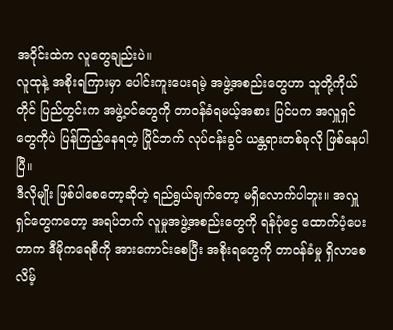အဝိုင်းထဲက လူတွေချည်းပဲ။
လူထုနဲ့ အစိုးရကြားမှာ ပေါင်းကူးပေးရမဲ့ အဖွဲ့အစည်းတွေဟာ သူတို့ကိုယ်တိုင် ပြည်တွင်းက အဖွဲ့ဝင်တွေကို တာဝန်ခံရမယ့်အစား ပြင်ပက အလှူရှင်တွေကိုပဲ ပြန်ကြည့်နေရတဲ့ ပြိုင်ဘက် လုပ်ငန်းခွင် ယန္တရားတစ်ခုလို ဖြစ်နေပါပြီ။
ဒီလိုမျိုး ဖြစ်ပါစေတော့ဆိုတဲ့ ရည်ရွယ်ချက်တော့ မရှိလောက်ပါဘူး။ အလှူရှင်တွေကတော့ အရပ်ဘက် လူမှုအဖွဲ့အစည်းတွေကို ရန်ပုံငွေ ထောက်ပံ့ပေးတာက ဒီမိုကရေစီကို အားကောင်းစေပြီး အစိုးရတွေကို တာဝန်ခံမှု ရှိလာစေလိမ့်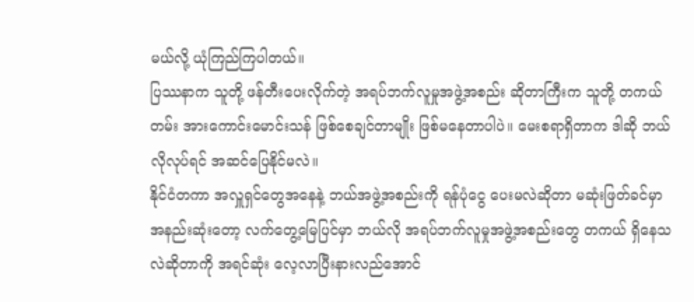မယ်လို့ ယုံကြည်ကြပါတယ်။
ပြဿနာက သူတို့ ဖန်တီးပေးလိုက်တဲ့ အရပ်ဘက်လူမှုအဖွဲ့အစည်း ဆိုတာကြီးက သူတို့ တကယ်တမ်း အားကောင်းမောင်းသန် ဖြစ်စေချင်တာမျိုး ဖြစ်မနေတာပါပဲ။ မေးစရာရှိတာက ဒါဆို ဘယ်လိုလုပ်ရင် အဆင်ပြေနိုင်မလဲ။
နိုင်ငံတကာ အလှူရှင်တွေအနေနဲ့ ဘယ်အဖွဲ့အစည်းကို ရန်ပုံငွေ ပေးမလဲဆိုတာ မဆုံးဖြတ်ခင်မှာ အနည်းဆုံးတော့ လက်တွေ့မြေပြင်မှာ ဘယ်လို အရပ်ဘက်လူမှုအဖွဲ့အစည်းတွေ တကယ် ရှိနေသလဲဆိုတာကို အရင်ဆုံး လေ့လာပြီးနားလည်အောင်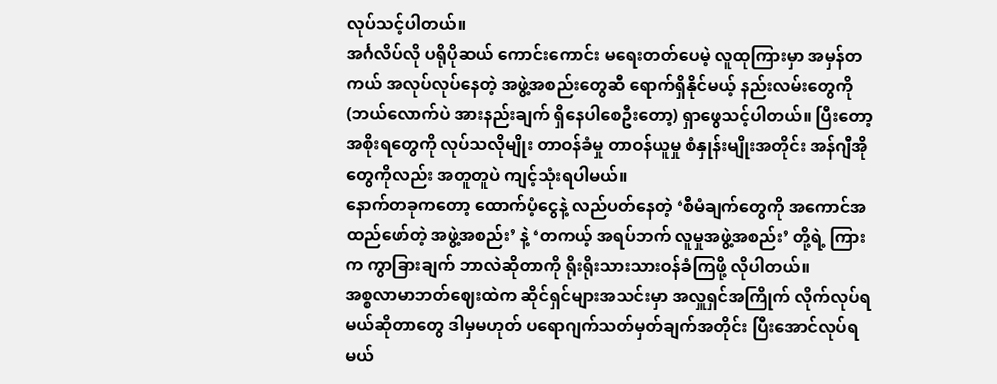လုပ်သင့်ပါတယ်။
အင်္ဂလိပ်လို ပရိုပိုဆယ် ကောင်းကောင်း မရေးတတ်ပေမဲ့ လူထုကြားမှာ အမှန်တကယ် အလုပ်လုပ်နေတဲ့ အဖွဲ့အစည်းတွေဆီ ရောက်ရှိနိုင်မယ့် နည်းလမ်းတွေကို (ဘယ်လောက်ပဲ အားနည်းချက် ရှိနေပါစေဦးတော့) ရှာဖွေသင့်ပါတယ်။ ပြီးတော့ အစိုးရတွေကို လုပ်သလိုမျိုး တာဝန်ခံမှု တာဝန်ယူမှု စံနှုန်းမျိုးအတိုင်း အန်ဂျီအိုတွေကိုလည်း အတူတူပဲ ကျင့်သုံးရပါမယ်။
နောက်တခုကတော့ ထောက်ပံ့ငွေနဲ့ လည်ပတ်နေတဲ့ ‘စီမံချက်တွေကို အကောင်အထည်ဖော်တဲ့ အဖွဲ့အစည်း’ နဲ့ ‘တကယ့် အရပ်ဘက် လူမှုအဖွဲ့အစည်း’ တို့ရဲ့ ကြားက ကွာခြားချက် ဘာလဲဆိုတာကို ရိုးရိုးသားသားဝန်ခံကြဖို့ လိုပါတယ်။
အစ္စလာမာဘတ်ဈေးထဲက ဆိုင်ရှင်များအသင်းမှာ အလှူရှင်အကြိုက် လိုက်လုပ်ရမယ်ဆိုတာတွေ ဒါမှမဟုတ် ပရောဂျက်သတ်မှတ်ချက်အတိုင်း ပြီးအောင်လုပ်ရမယ်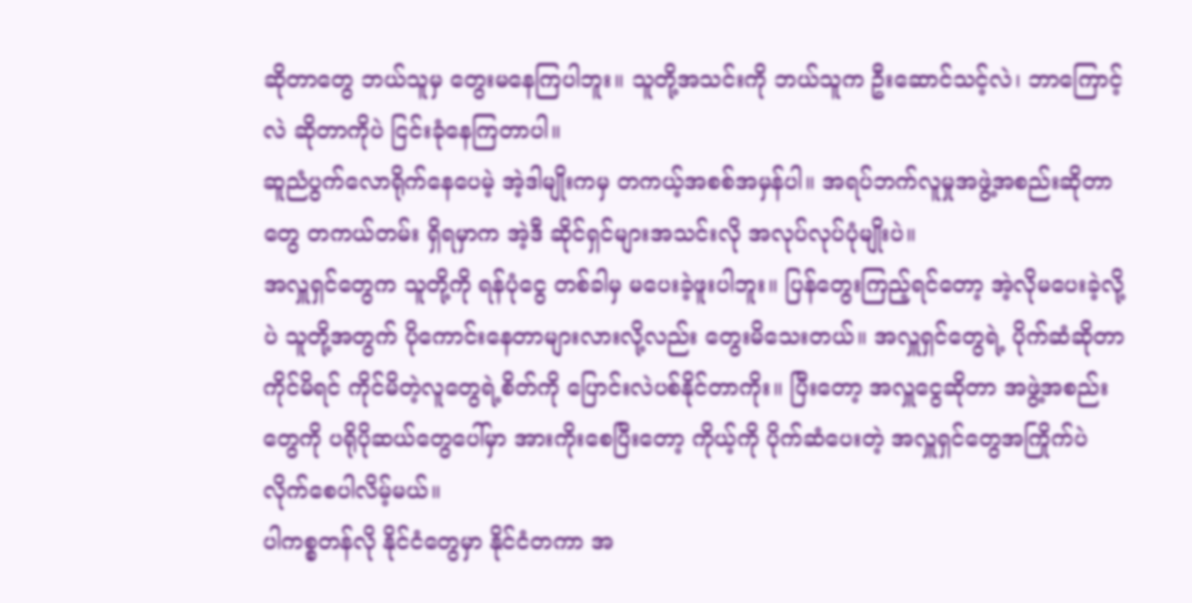ဆိုတာတွေ ဘယ်သူမှ တွေးမနေကြပါဘူး။ သူတို့အသင်းကို ဘယ်သူက ဦးဆောင်သင့်လဲ၊ ဘာကြောင့်လဲ ဆိုတာကိုပဲ ငြင်းခုံနေကြတာပါ။
ဆူညံပွက်လောရိုက်နေပေမဲ့ အဲ့ဒါမျိုးကမှ တကယ့်အစစ်အမှန်ပါ။ အရပ်ဘက်လူမှုအဖွဲ့အစည်းဆိုတာတွေ တကယ်တမ်း ရှိရမှာက အဲ့ဒီ ဆိုင်ရှင်များအသင်းလို အလုပ်လုပ်ပုံမျိုးပဲ။
အလှူရှင်တွေက သူတို့ကို ရန်ပုံငွေ တစ်ခါမှ မပေးခဲ့ဖူးပါဘူး။ ပြန်တွေးကြည့်ရင်တော့ အဲ့လိုမပေးခဲ့လို့ပဲ သူတို့အတွက် ပိုကောင်းနေတာများလားလို့လည်း တွေးမိသေးတယ်။ အလှူရှင်တွေရဲ့ ပိုက်ဆံဆိုတာ ကိုင်မိရင် ကိုင်မိတဲ့လူတွေရဲ့စိတ်ကို ပြောင်းလဲပစ်နိုင်တာကိုး။ ပြီးတော့ အလှူငွေဆိုတာ အဖွဲ့အစည်းတွေကို ပရိုပိုဆယ်တွေပေါ်မှာ အားကိုးစေပြီးတော့ ကိုယ့်ကို ပိုက်ဆံပေးတဲ့ အလှူရှင်တွေအကြိုက်ပဲ လိုက်စေပါလိမ့်မယ်။
ပါကစ္စတန်လို နိုင်ငံတွေမှာ နိုင်ငံတကာ အ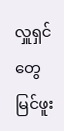လှူရှင်တွေ မြင်ဖူး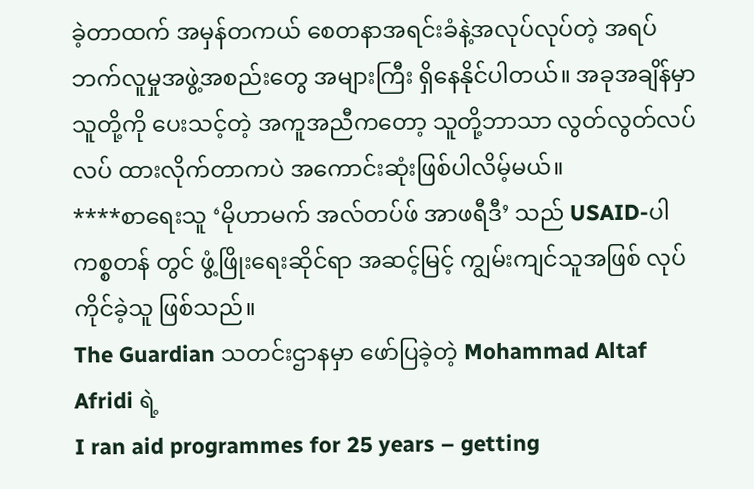ခဲ့တာထက် အမှန်တကယ် စေတနာအရင်းခံနဲ့အလုပ်လုပ်တဲ့ အရပ်ဘက်လူမှုအဖွဲ့အစည်းတွေ အများကြီး ရှိနေနိုင်ပါတယ်။ အခုအချိန်မှာ သူတို့ကို ပေးသင့်တဲ့ အကူအညီကတော့ သူတို့ဘာသာ လွတ်လွတ်လပ်လပ် ထားလိုက်တာကပဲ အကောင်းဆုံးဖြစ်ပါလိမ့်မယ်။
****စာရေးသူ ‘မိုဟာမက် အလ်တပ်ဖ် အာဖရီဒီ’ သည် USAID-ပါကစ္စတန် တွင် ဖွံ့ဖြိုးရေးဆိုင်ရာ အဆင့်မြင့် ကျွမ်းကျင်သူအဖြစ် လုပ်ကိုင်ခဲ့သူ ဖြစ်သည်။
The Guardian သတင်းဌာနမှာ ဖော်ပြခဲ့တဲ့ Mohammad Altaf Afridi ရဲ့
I ran aid programmes for 25 years – getting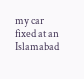my car fixed at an Islamabad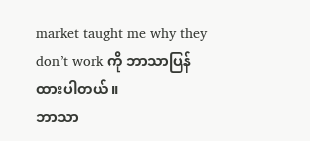market taught me why they don’t work ကို ဘာသာပြန်ထားပါတယ်။
ဘာသာ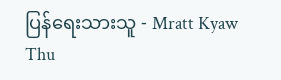ပြန်ရေးသားသူ - Mratt Kyaw Thu